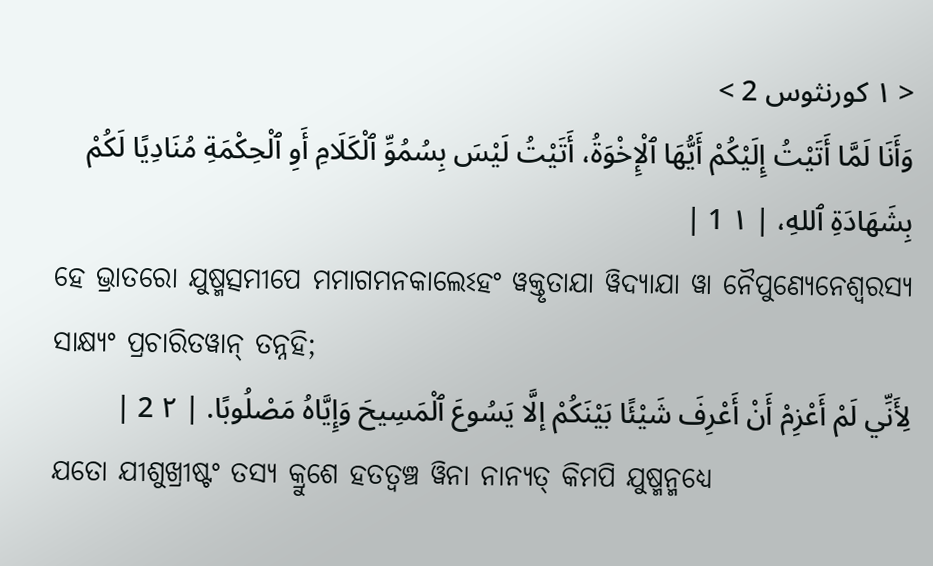< ١ كورنثوس 2 >
وَأَنَا لَمَّا أَتَيْتُ إِلَيْكُمْ أَيُّهَا ٱلْإِخْوَةُ، أَتَيْتُ لَيْسَ بِسُمُوِّ ٱلْكَلَامِ أَوِ ٱلْحِكْمَةِ مُنَادِيًا لَكُمْ بِشَهَادَةِ ٱللهِ، | ١ 1 |
ହେ ଭ୍ରାତରୋ ଯୁଷ୍ମତ୍ସମୀପେ ମମାଗମନକାଲେଽହଂ ୱକ୍ତୃତାଯା ୱିଦ୍ୟାଯା ୱା ନୈପୁଣ୍ୟେନେଶ୍ୱରସ୍ୟ ସାକ୍ଷ୍ୟଂ ପ୍ରଚାରିତୱାନ୍ ତନ୍ନହି;
لِأَنِّي لَمْ أَعْزِمْ أَنْ أَعْرِفَ شَيْئًا بَيْنَكُمْ إلَّا يَسُوعَ ٱلْمَسِيحَ وَإِيَّاهُ مَصْلُوبًا. | ٢ 2 |
ଯତୋ ଯୀଶୁଖ୍ରୀଷ୍ଟଂ ତସ୍ୟ କ୍ରୁଶେ ହତତ୍ୱଞ୍ଚ ୱିନା ନାନ୍ୟତ୍ କିମପି ଯୁଷ୍ମନ୍ମଧ୍ୟେ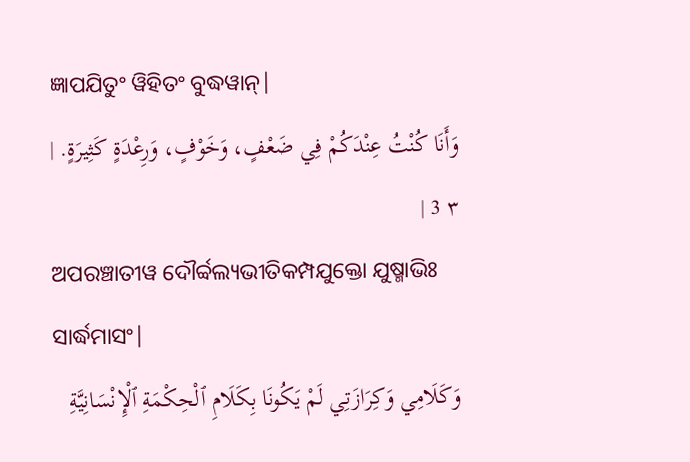ଜ୍ଞାପଯିତୁଂ ୱିହିତଂ ବୁଦ୍ଧୱାନ୍|
وَأَنَا كُنْتُ عِنْدَكُمْ فِي ضَعْفٍ، وَخَوْفٍ، وَرِعْدَةٍ كَثِيرَةٍ. | ٣ 3 |
ଅପରଞ୍ଚାତୀୱ ଦୌର୍ବ୍ବଲ୍ୟଭୀତିକମ୍ପଯୁକ୍ତୋ ଯୁଷ୍ମାଭିଃ ସାର୍ଦ୍ଧମାସଂ|
وَكَلَامِي وَكِرَازَتِي لَمْ يَكُونَا بِكَلَامِ ٱلْحِكْمَةِ ٱلْإِنْسَانِيَّةِ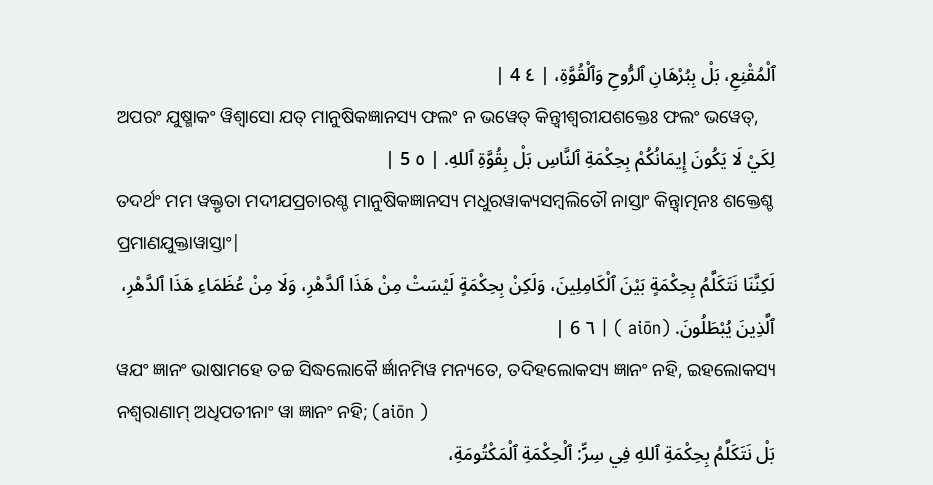ٱلْمُقْنِعِ، بَلْ بِبُرْهَانِ ٱلرُّوحِ وَٱلْقُوَّةِ، | ٤ 4 |
ଅପରଂ ଯୁଷ୍ମାକଂ ୱିଶ୍ୱାସୋ ଯତ୍ ମାନୁଷିକଜ୍ଞାନସ୍ୟ ଫଲଂ ନ ଭୱେତ୍ କିନ୍ତ୍ୱୀଶ୍ୱରୀଯଶକ୍ତେଃ ଫଲଂ ଭୱେତ୍,
لِكَيْ لَا يَكُونَ إِيمَانُكُمْ بِحِكْمَةِ ٱلنَّاسِ بَلْ بِقُوَّةِ ٱللهِ. | ٥ 5 |
ତଦର୍ଥଂ ମମ ୱକ୍ତୃତା ମଦୀଯପ୍ରଚାରଶ୍ଚ ମାନୁଷିକଜ୍ଞାନସ୍ୟ ମଧୁରୱାକ୍ୟସମ୍ବଲିତୌ ନାସ୍ତାଂ କିନ୍ତ୍ୱାତ୍ମନଃ ଶକ୍ତେଶ୍ଚ ପ୍ରମାଣଯୁକ୍ତାୱାସ୍ତାଂ|
لَكِنَّنَا نَتَكَلَّمُ بِحِكْمَةٍ بَيْنَ ٱلْكَامِلِينَ، وَلَكِنْ بِحِكْمَةٍ لَيْسَتْ مِنْ هَذَا ٱلدَّهْرِ، وَلَا مِنْ عُظَمَاءِ هَذَا ٱلدَّهْرِ، ٱلَّذِينَ يُبْطَلُونَ. (aiōn ) | ٦ 6 |
ୱଯଂ ଜ୍ଞାନଂ ଭାଷାମହେ ତଚ୍ଚ ସିଦ୍ଧଲୋକୈ ର୍ଜ୍ଞାନମିୱ ମନ୍ୟତେ, ତଦିହଲୋକସ୍ୟ ଜ୍ଞାନଂ ନହି, ଇହଲୋକସ୍ୟ ନଶ୍ୱରାଣାମ୍ ଅଧିପତୀନାଂ ୱା ଜ୍ଞାନଂ ନହି; (aiōn )
بَلْ نَتَكَلَّمُ بِحِكْمَةِ ٱللهِ فِي سِرٍّ: ٱلْحِكْمَةِ ٱلْمَكْتُومَةِ،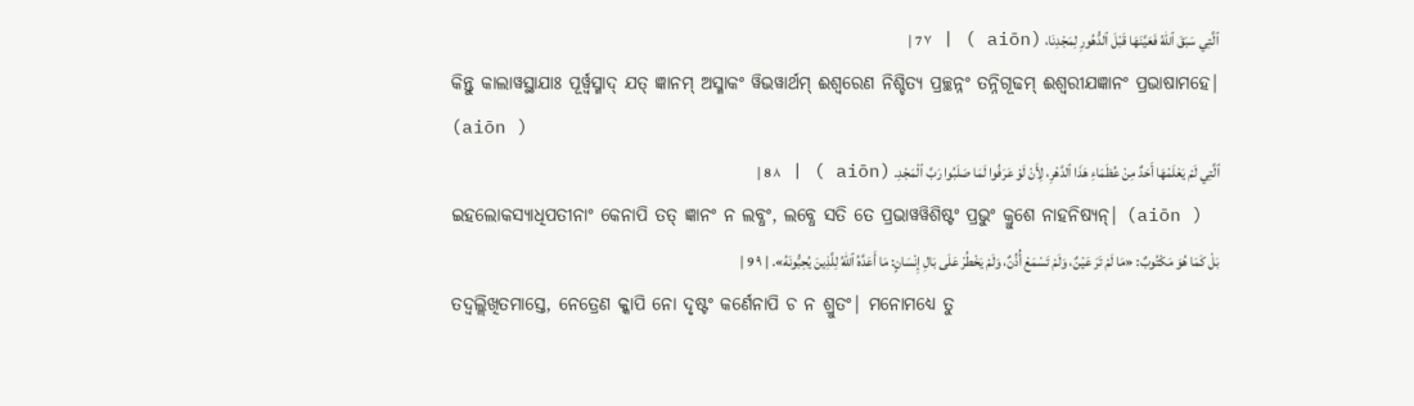ٱلَّتِي سَبَقَ ٱللهُ فَعَيَّنَهَا قَبْلَ ٱلدُّهُورِ لِمَجْدِنَا، (aiōn ) | ٧ 7 |
କିନ୍ତୁ କାଲାୱସ୍ଥାଯାଃ ପୂର୍ୱ୍ୱସ୍ମାଦ୍ ଯତ୍ ଜ୍ଞାନମ୍ ଅସ୍ମାକଂ ୱିଭୱାର୍ଥମ୍ ଈଶ୍ୱରେଣ ନିଶ୍ଚିତ୍ୟ ପ୍ରଚ୍ଛନ୍ନଂ ତନ୍ନିଗୂଢମ୍ ଈଶ୍ୱରୀଯଜ୍ଞାନଂ ପ୍ରଭାଷାମହେ| (aiōn )
ٱلَّتِي لَمْ يَعْلَمْهَا أَحَدٌ مِنْ عُظَمَاءِ هَذَا ٱلدَّهْرِ، لِأَنْ لَوْ عَرَفُوا لَمَا صَلَبُوا رَبَّ ٱلْمَجْدِ. (aiōn ) | ٨ 8 |
ଇହଲୋକସ୍ୟାଧିପତୀନାଂ କେନାପି ତତ୍ ଜ୍ଞାନଂ ନ ଲବ୍ଧଂ, ଲବ୍ଧେ ସତି ତେ ପ୍ରଭାୱୱିଶିଷ୍ଟଂ ପ୍ରଭୁଂ କ୍ରୁଶେ ନାହନିଷ୍ୟନ୍| (aiōn )
بَلْ كَمَا هُوَ مَكْتُوبٌ: «مَا لَمْ تَرَ عَيْنٌ، وَلَمْ تَسْمَعْ أُذُنٌ، وَلَمْ يَخْطُرْ عَلَى بَالِ إِنْسَانٍ: مَا أَعَدَّهُ ٱللهُ لِلَّذِينَ يُحِبُّونَهُ». | ٩ 9 |
ତଦ୍ୱଲ୍ଲିଖିତମାସ୍ତେ, ନେତ୍ରେଣ କ୍କାପି ନୋ ଦୃଷ୍ଟଂ କର୍ଣେନାପି ଚ ନ ଶ୍ରୁତଂ| ମନୋମଧ୍ୟେ ତୁ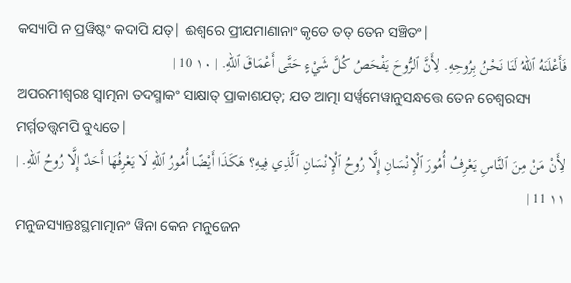କସ୍ୟାପି ନ ପ୍ରୱିଷ୍ଟଂ କଦାପି ଯତ୍| ଈଶ୍ୱରେ ପ୍ରୀଯମାଣାନାଂ କୃତେ ତତ୍ ତେନ ସଞ୍ଚିତଂ|
فَأَعْلَنَهُ ٱللهُ لَنَا نَحْنُ بِرُوحِهِ. لِأَنَّ ٱلرُّوحَ يَفْحَصُ كُلَّ شَيْءٍ حَتَّى أَعْمَاقَ ٱللهِ. | ١٠ 10 |
ଅପରମୀଶ୍ୱରଃ ସ୍ୱାତ୍ମନା ତଦସ୍ମାକଂ ସାକ୍ଷାତ୍ ପ୍ରାକାଶଯତ୍; ଯତ ଆତ୍ମା ସର୍ୱ୍ୱମେୱାନୁସନ୍ଧତ୍ତେ ତେନ ଚେଶ୍ୱରସ୍ୟ ମର୍ମ୍ମତତ୍ତ୍ୱମପି ବୁଧ୍ୟତେ|
لِأَنْ مَنْ مِنَ ٱلنَّاسِ يَعْرِفُ أُمُورَ ٱلْإِنْسَانِ إِلَّا رُوحُ ٱلْإِنْسَانِ ٱلَّذِي فِيهِ؟ هَكَذَا أَيْضًا أُمُورُ ٱللهِ لَا يَعْرِفُهَا أَحَدٌ إِلَّا رُوحُ ٱللهِ. | ١١ 11 |
ମନୁଜସ୍ୟାନ୍ତଃସ୍ଥମାତ୍ମାନଂ ୱିନା କେନ ମନୁଜେନ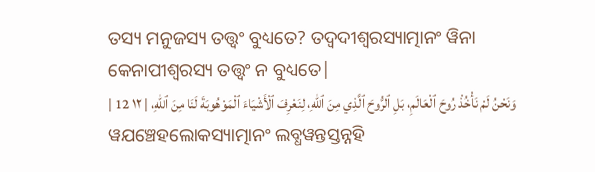ତସ୍ୟ ମନୁଜସ୍ୟ ତତ୍ତ୍ୱଂ ବୁଧ୍ୟତେ? ତଦ୍ୱଦୀଶ୍ୱରସ୍ୟାତ୍ମାନଂ ୱିନା କେନାପୀଶ୍ୱରସ୍ୟ ତତ୍ତ୍ୱଂ ନ ବୁଧ୍ୟତେ|
وَنَحْنُ لَمْ نَأْخُذْ رُوحَ ٱلْعَالَمِ، بَلِ ٱلرُّوحَ ٱلَّذِي مِنَ ٱللهِ، لِنَعْرِفَ ٱلْأَشْيَاءَ ٱلْمَوْهُوبَةَ لَنَا مِنَ ٱللهِ، | ١٢ 12 |
ୱଯଞ୍ଚେହଲୋକସ୍ୟାତ୍ମାନଂ ଲବ୍ଧୱନ୍ତସ୍ତନ୍ନହି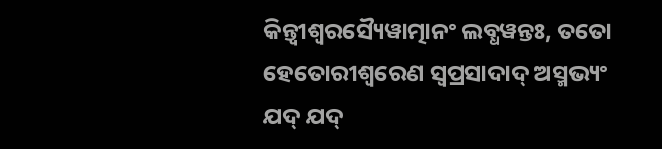କିନ୍ତ୍ୱୀଶ୍ୱରସ୍ୟୈୱାତ୍ମାନଂ ଲବ୍ଧୱନ୍ତଃ, ତତୋ ହେତୋରୀଶ୍ୱରେଣ ସ୍ୱପ୍ରସାଦାଦ୍ ଅସ୍ମଭ୍ୟଂ ଯଦ୍ ଯଦ୍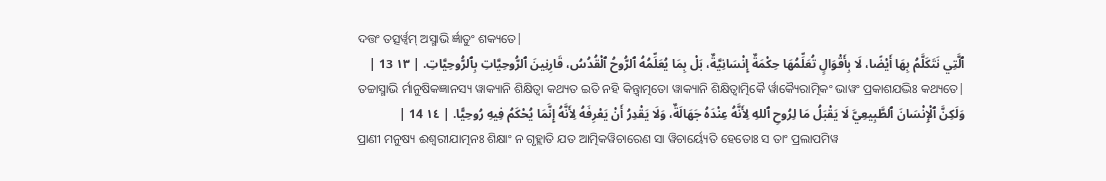ଦତ୍ତଂ ତତ୍ସର୍ୱ୍ୱମ୍ ଅସ୍ମାଭି ର୍ଜ୍ଞାତୁଂ ଶକ୍ୟତେ|
ٱلَّتِي نَتَكَلَّمُ بِهَا أَيْضًا، لَا بِأَقْوَالٍ تُعَلِّمُهَا حِكْمَةٌ إِنْسَانِيَّةٌ، بَلْ بِمَا يُعَلِّمُهُ ٱلرُّوحُ ٱلْقُدُسُ، قَارِنِينَ ٱلرُّوحِيَّاتِ بِٱلرُّوحِيَّاتِ. | ١٣ 13 |
ତଚ୍ଚାସ୍ମାଭି ର୍ମାନୁଷିକଜ୍ଞାନସ୍ୟ ୱାକ୍ୟାନି ଶିକ୍ଷିତ୍ୱା କଥ୍ୟତ ଇତି ନହି କିନ୍ତ୍ୱାତ୍ମତୋ ୱାକ୍ୟାନି ଶିକ୍ଷିତ୍ୱାତ୍ମିକୈ ର୍ୱାକ୍ୟୈରାତ୍ମିକଂ ଭାୱଂ ପ୍ରକାଶଯଦ୍ଭିଃ କଥ୍ୟତେ|
وَلَكِنَّ ٱلْإِنْسَانَ ٱلطَّبِيعِيَّ لَا يَقْبَلُ مَا لِرُوحِ ٱللهِ لِأَنَّهُ عِنْدَهُ جَهَالَةٌ، وَلَا يَقْدِرُ أَنْ يَعْرِفَهُ لِأَنَّهُ إِنَّمَا يُحْكَمُ فِيهِ رُوحِيًّا. | ١٤ 14 |
ପ୍ରାଣୀ ମନୁଷ୍ୟ ଈଶ୍ୱରୀଯାତ୍ମନଃ ଶିକ୍ଷାଂ ନ ଗୃହ୍ଲାତି ଯତ ଆତ୍ମିକୱିଚାରେଣ ସା ୱିଚାର୍ୟ୍ୟେତି ହେତୋଃ ସ ତାଂ ପ୍ରଲାପମିୱ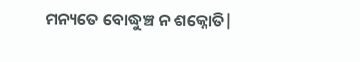ମନ୍ୟତେ ବୋଦ୍ଧୁଞ୍ଚ ନ ଶକ୍ନୋତି|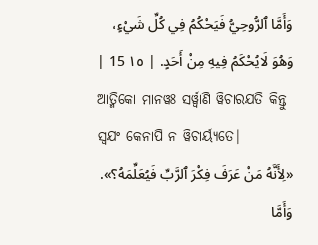وَأَمَّا ٱلرُّوحِيُّ فَيَحْكُمُ فِي كُلِّ شَيْءٍ، وَهُوَ لَايُحْكَمُ فِيهِ مِنْ أَحَدٍ. | ١٥ 15 |
ଆତ୍ମିକୋ ମାନୱଃ ସର୍ୱ୍ୱାଣି ୱିଚାରଯତି କିନ୍ତୁ ସ୍ୱଯଂ କେନାପି ନ ୱିଚାର୍ୟ୍ୟତେ|
«لِأَنَّهُ مَنْ عَرَفَ فِكْرَ ٱلرَّبِّ فَيُعَلِّمَهُ؟». وَأَمَّا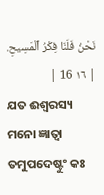نَحْنُ فَلَنَا فِكْرُ ٱلْمَسِيحِ. | ١٦ 16 |
ଯତ ଈଶ୍ୱରସ୍ୟ ମନୋ ଜ୍ଞାତ୍ୱା ତମୁପଦେଷ୍ଟୁଂ କଃ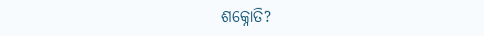ଶକ୍ନୋତି?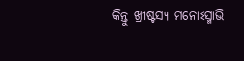କିନ୍ତୁ ଖ୍ରୀଷ୍ଟସ୍ୟ ମନୋଽସ୍ମାଭି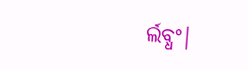ର୍ଲବ୍ଧଂ|